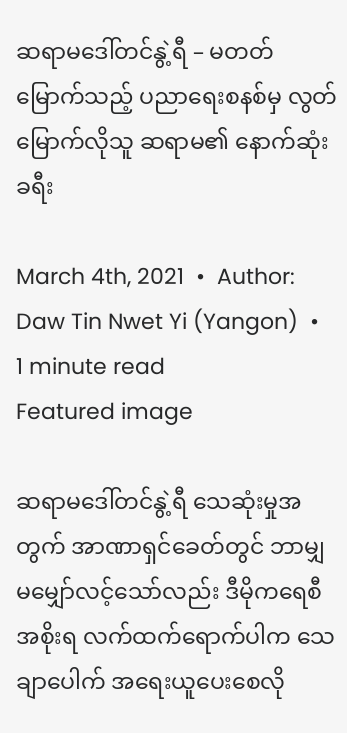ဆရာမဒေါ်တင်နွဲ့ရီ – မတတ်မြောက်သည့် ပညာရေးစနစ်မှ လွတ်မြောက်လိုသူ ဆရာမ၏ နောက်ဆုံးခရီး

March 4th, 2021  •  Author:   Daw Tin Nwet Yi (Yangon)  •  1 minute read
Featured image

ဆရာမဒေါ်တင်နွဲ့ရီ သေဆုံးမှုအတွက် အာဏာရှင်ခေတ်တွင် ဘာမျှ မမျှော်လင့်သော်လည်း ဒီမိုကရေစီအစိုးရ လက်ထက်ရောက်ပါက သေချာပေါက် အရေးယူပေးစေလို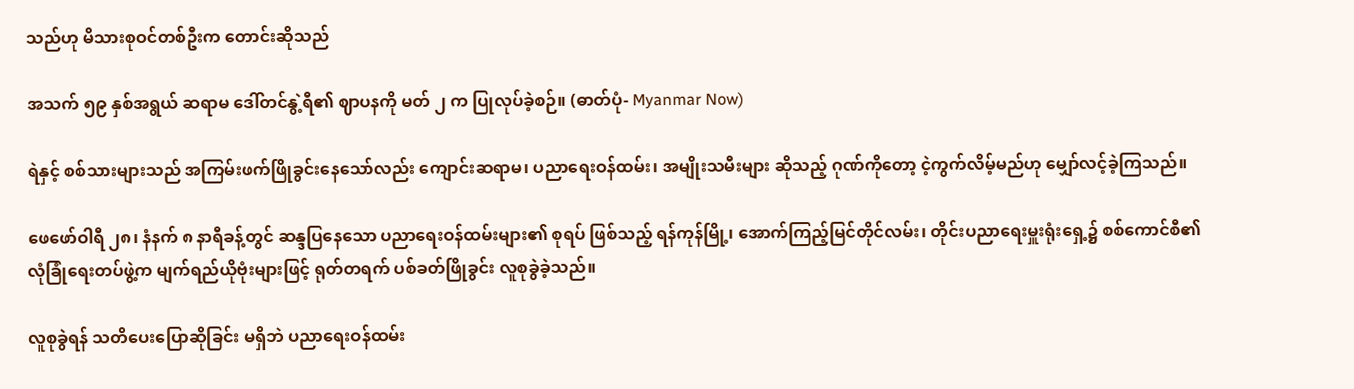သည်ဟု မိသားစုဝင်တစ်ဦးက တောင်းဆိုသည်

အသက် ၅၉ နှစ်အရွယ် ဆရာမ ဒေါ်တင်နွဲ့ရီ၏ ဈာပနကို မတ် ၂ က ပြုလုပ်ခဲ့စဉ်။ (ဓာတ်ပုံ- Myanmar Now)

ရဲနှင့် စစ်သားများသည် အကြမ်းဖက်ဖြိုခွင်းနေသော်လည်း ကျောင်းဆရာမ၊ ပညာရေးဝန်ထမ်း၊ အမျိုးသမီးများ ဆိုသည့် ဂုဏ်ကိုတော့ ငဲ့ကွက်လိမ့်မည်ဟု မျှော်လင့်ခဲ့ကြသည်။

ဖေဖော်ဝါရီ ၂၈၊ နံနက် ၈ နာရီခန့်တွင် ဆန္ဒပြနေသော ပညာရေးဝန်ထမ်းများ၏ စုရပ် ဖြစ်သည့် ရန်ကုန်မြို့၊ အောက်ကြည့်မြင်တိုင်လမ်း၊ တိုင်းပညာရေးမှူးရုံးရှေ့၌ စစ်ကောင်စီ၏ လုံခြုံရေးတပ်ဖွဲ့က မျက်ရည်ယိုဗုံးများဖြင့် ရုတ်တရက် ပစ်ခတ်ဖြိုခွင်း လူစုခွဲခဲ့သည်။

လူစုခွဲရန် သတိပေးပြောဆိုခြင်း မရှိဘဲ ပညာရေးဝန်ထမ်း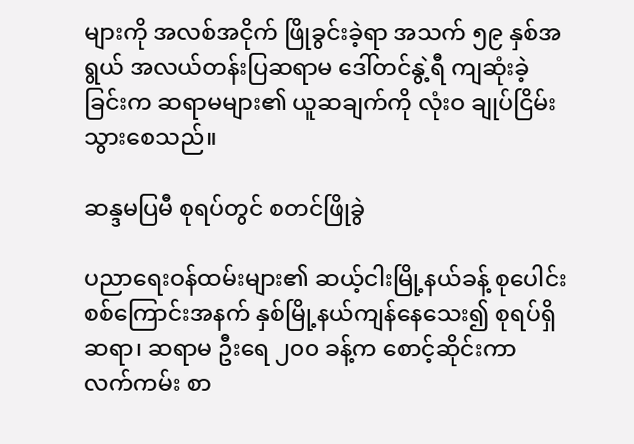များကို အလစ်အငိုက် ဖြိုခွင်းခဲ့ရာ အသက် ၅၉ နှစ်အရွယ် အလယ်တန်းပြဆရာမ ဒေါ်တင်နွဲ့ရီ ကျဆုံးခဲ့ခြင်းက ဆရာမများ၏ ယူဆချက်ကို လုံးဝ ချုပ်ငြိမ်းသွားစေသည်။

ဆန္ဒမပြမီ စုရပ်တွင် စတင်ဖြိုခွဲ

ပညာရေးဝန်ထမ်းများ၏ ဆယ့်ငါးမြို့နယ်ခန့် စုပေါင်းစစ်ကြောင်းအနက် နှစ်မြို့နယ်ကျန်နေသေး၍ စုရပ်ရှိ ဆရာ၊ ဆရာမ ဦးရေ ၂၀၀ ခန့်က စောင့်ဆိုင်းကာ လက်ကမ်း စာ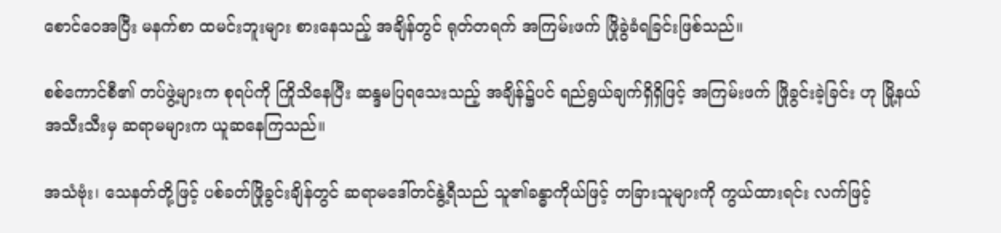စောင်ဝေအပြီး မနက်စာ ထမင်းဘူးများ စားနေသည့် အချိန်တွင် ရုတ်တရက် အကြမ်းဖက် ဖြိုခွဲခံရခြင်းဖြစ်သည်။

စစ်ကောင်စီ၏ တပ်ဖွဲ့များက စုရပ်ကို ကြိုသိနေပြီး ဆန္ဒမပြရသေးသည့် အချိန်၌ပင် ရည်ရွယ်ချက်ရှိရှိဖြင့် အကြမ်းဖက် ဖြိုခွင်းခဲ့ခြင်း ဟု မြို့နယ်အသီးသီးမှ ဆရာမများက ယူဆနေကြသည်။

အသံဗုံး၊ သေနတ်တို့ဖြင့် ပစ်ခတ်ဖြိုခွင်းချိန်တွင် ဆရာမဒေါ်တင်နွဲ့ရီသည် သူ၏ခန္ဓာကိုယ်ဖြင့် တခြားသူများကို ကွယ်ထားရင်း လက်ဖြင့်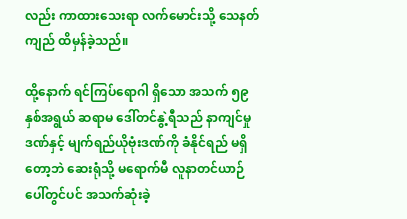လည်း ကာထားသေးရာ လက်မောင်းသို့ သေနတ်ကျည် ထိမှန်ခဲ့သည်။

ထို့နောက် ရင်ကြပ်ရောဂါ ရှိသော အသက် ၅၉ နှစ်အရွယ် ဆရာမ ဒေါ်တင်နွဲ့ရီသည် နာကျင်မှုဒဏ်နှင့် မျက်ရည်ယိုဗုံးဒဏ်ကို ခံနိုင်ရည် မရှိတော့ဘဲ ဆေးရုံသို့ မရောက်မီ လူနာတင်ယာဉ်ပေါ်တွင်ပင် အသက်ဆုံးခဲ့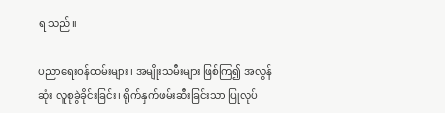ရ သည်။

ပညာရေးဝန်ထမ်းများ၊ အမျိုးသမီးများ ဖြစ်ကြ၍ အလွန်ဆုံး လူစုခွဲခိုင်းခြင်း၊ ရိုက်နှက်ဖမ်းဆီးခြင်းသာ ပြုလုပ်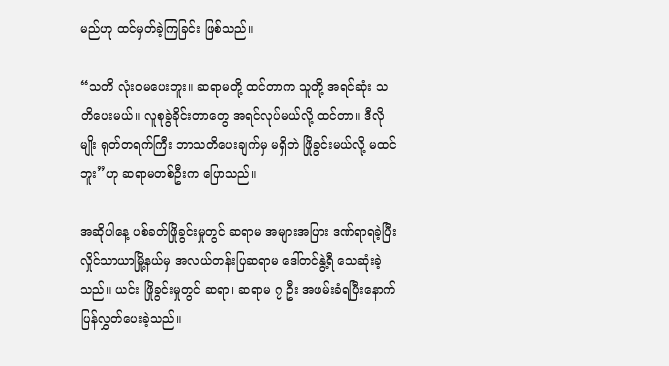မည်ဟု ထင်မှတ်ခဲ့ကြခြင်း ဖြစ်သည်။

“သတိ လုံးဝမပေးဘူး။ ဆရာမတို့ ထင်တာက သူတို့ အရင်ဆုံး သတိပေးမယ်။ လူစုခွဲခိုင်းတာတွေ အရင်လုပ်မယ်လို့ ထင်တာ။ ဒီလိုမျိုး ရုတ်တရက်ကြီး ဘာသတိပေးချက်မှ မရှိဘဲ ဖြိုခွင်းမယ်လို့ မထင်ဘူး”ဟု ဆရာမတစ်ဦးက ပြောသည်။

အဆိုပါနေ့ ပစ်ခတ်ဖြိုခွင်းမှုတွင် ဆရာမ အများအပြား ဒဏ်ရာရခဲ့ပြီး လှိုင်သာယာမြို့နယ်မှ အလယ်တန်းပြဆရာမ ဒေါ်တင်နွဲ့ရီ သေဆုံးခဲ့သည်။ ယင်း ဖြိုခွင်းမှုတွင် ဆရာ၊ ဆရာမ ၇ ဦး အဖမ်းခံရပြီးနောက် ပြန်လွှတ်ပေးခဲ့သည်။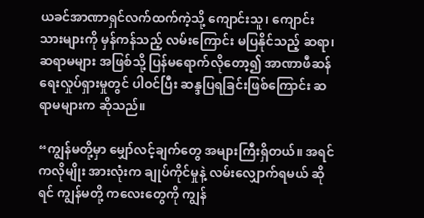ယခင်အာဏာရှင်လက်ထက်ကဲ့သို့ ကျောင်းသူ၊ ကျောင်းသားများကို မှန်ကန်သည့် လမ်းကြောင်း မပြနိုင်သည့် ဆရာ၊ ဆရာမများ အဖြစ်သို့ ပြန်မရောက်လိုတော့၍ အာဏာဖီဆန်ရေးလှုပ်ရှားမှုတွင် ပါဝင်ပြီး ဆန္ဒပြရခြင်းဖြစ်ကြောင်း ဆရာမများက ဆိုသည်။

“ကျွန်မတို့မှာ မျှော်လင့်ချက်တွေ အများကြီးရှိတယ်။ အရင်ကလိုမျိုး အားလုံးက ချုပ်ကိုင်မှုနဲ့ လမ်းလျှောက်ရမယ် ဆိုရင် ကျွန်မတို့ ကလေးတွေကို ကျွန်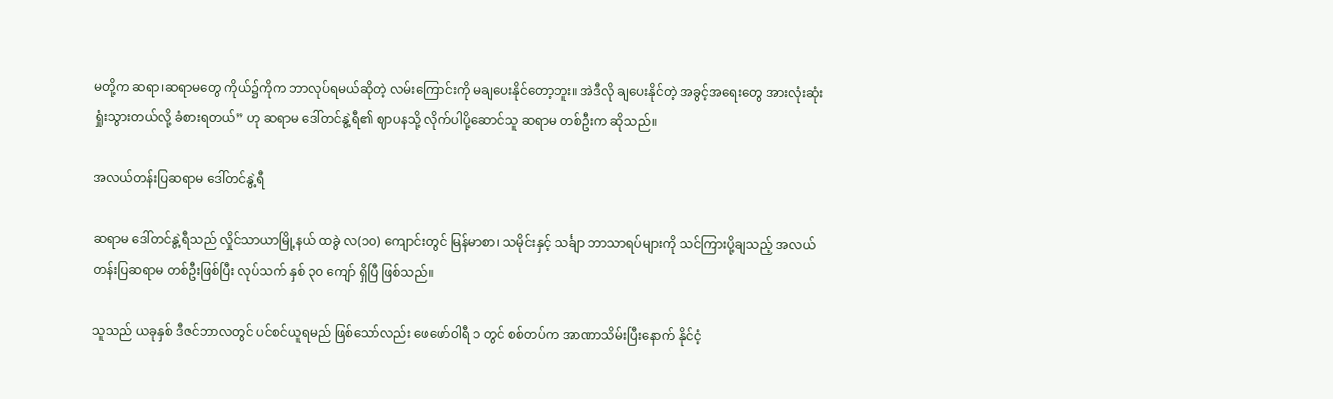မတို့က ဆရာ၊ဆရာမတွေ ကိုယ်၌ကိုက ဘာလုပ်ရမယ်ဆိုတဲ့ လမ်းကြောင်းကို မချပေးနိုင်တော့ဘူး။ အဲဒီလို ချပေးနိုင်တဲ့ အခွင့်အရေးတွေ အားလုံးဆုံးရှုံးသွားတယ်လို့ ခံစားရတယ်” ဟု ဆရာမ ဒေါ်တင်နွဲ့ရီ၏ ဈာပနသို့ လိုက်ပါပို့ဆောင်သူ ဆရာမ တစ်ဦးက ဆိုသည်။

အလယ်တန်းပြဆရာမ ဒေါ်တင်နွဲ့ရီ

ဆရာမ ဒေါ်တင်နွဲ့ရီသည် လှိုင်သာယာမြို့နယ် ထခွဲ လ(၁၀) ကျောင်းတွင် မြန်မာစာ၊ သမိုင်းနှင့် သင်္ချာ ဘာသာရပ်များကို သင်ကြားပို့ချသည့် အလယ်တန်းပြဆရာမ တစ်ဦးဖြစ်ပြီး လုပ်သက် နှစ် ၃၀ ကျော် ရှိပြီ ဖြစ်သည်။

သူသည် ယခုနှစ် ဒီဇင်ဘာလတွင် ပင်စင်ယူရမည် ဖြစ်သော်လည်း ဖေဖော်ဝါရီ ၁ တွင် စစ်တပ်က အာဏာသိမ်းပြီးနောက် နိုင်ငံ့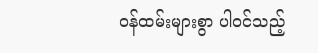ဝန်ထမ်းများစွာ ပါဝင်သည့်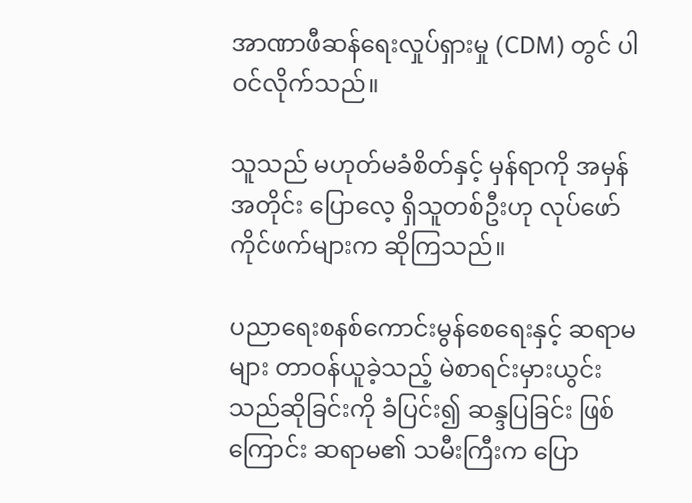အာဏာဖီဆန်ရေးလှုပ်ရှားမှု (CDM) တွင် ပါဝင်လိုက်သည်။

သူသည် မဟုတ်မခံစိတ်နှင့် မှန်ရာကို အမှန်အတိုင်း ပြောလေ့ ရှိသူတစ်ဦးဟု လုပ်ဖော်ကိုင်ဖက်များက ဆိုကြသည်။

ပညာရေးစနစ်ကောင်းမွန်စေရေးနှင့် ဆရာမများ တာဝန်ယူခဲ့သည့် မဲစာရင်းမှားယွင်းသည်ဆိုခြင်းကို ခံပြင်း၍ ဆန္ဒပြခြင်း ဖြစ်ကြောင်း ဆရာမ၏ သမီးကြီးက ပြော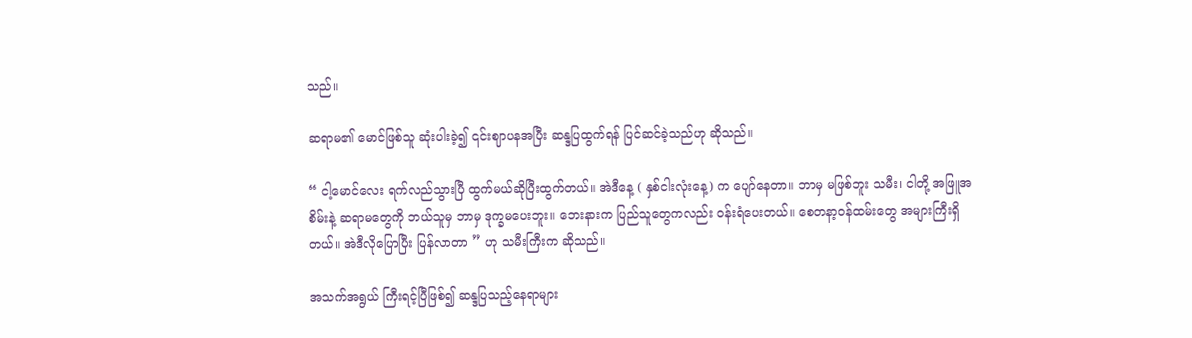သည်။

ဆရာမ၏ မောင်ဖြစ်သူ ဆုံးပါးခဲ့၍ ၎င်းဈာပနအပြီး ဆန္ဒပြထွက်ရန် ပြင်ဆင်ခဲ့သည်ဟု ဆိုသည်။

“ ငါ့မောင်လေး ရက်လည်သွားပြီ ထွက်မယ်ဆိုပြီးထွက်တယ်။ အဲဒီနေ့ ( နှစ်ငါးလုံးနေ့) က ပျော်နေတာ။ ဘာမှ မဖြစ်ဘူး သမီး၊ ငါတို့ အဖြူအစိမ်းနဲ့ ဆရာမတွေကို ဘယ်သူမှ ဘာမှ ဒုက္ခမပေးဘူး။ ဘေးနားက ပြည်သူတွေကလည်း ဝန်းရံပေးတယ်။ စေတနာ့ဝန်ထမ်းတွေ အများကြီးရှိတယ်။ အဲဒီလိုပြောပြီး ပြန်လာတာ ” ဟု သမီးကြီးက ဆိုသည်။

အသက်အရွယ် ကြီးရင့်ပြီဖြစ်၍ ဆန္ဒပြသည့်နေရာများ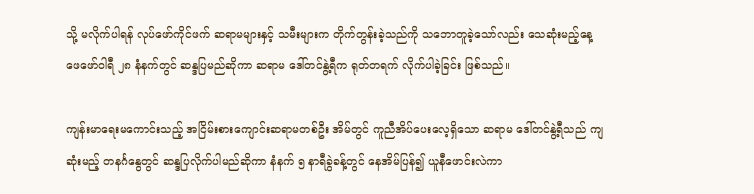သို့ မလိုက်ပါရန် လုပ်ဖော်ကိုင်ဖက် ဆရာမများနှင့် သမီးများက တိုက်တွန်းခဲ့သည်ကို သဘောတူခဲ့သော်လည်း သေဆုံးမည့်နေ့ ဖေဖော်ဝါရီ ၂၈ နံနက်တွင် ဆန္ဒပြမည်ဆိုကာ ဆရာမ ဒေါ်တင်နွဲ့ရီက ရုတ်တရက် လိုက်ပါခဲ့ခြင်း ဖြစ်သည်။

ကျန်းမာရေးမကောင်းသည့် အငြိမ်းစားကျောင်းဆရာမတစ်ဦး အိမ်တွင် ကူညီအိပ်ပေးလေ့ရှိသော ဆရာမ ဒေါ်တင်နွဲ့ရီသည် ကျဆုံးမည့် တနင်္ဂနွေတွင် ဆန္ဒပြလိုက်ပါမည်ဆိုကာ နံနက် ၅ နာရီခွဲခန့်တွင် နေအိမ်ပြန်၍ ယူနီဖောင်းလဲကာ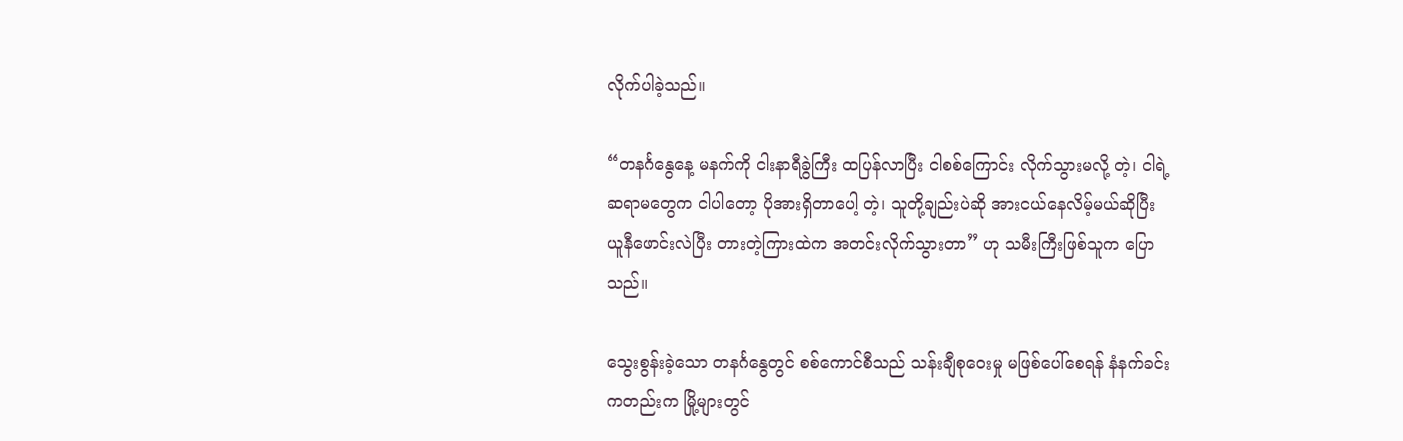လိုက်ပါခဲ့သည်။

“တနင်္ဂနွေနေ့ မနက်ကို ငါးနာရီခွဲကြီး ထပြန်လာပြီး ငါစစ်ကြောင်း လိုက်သွားမလို့ တဲ့၊ ငါရဲ့ ဆရာမတွေက ငါပါတော့ ပိုအားရှိတာပေါ့ တဲ့၊ သူတို့ချည်းပဲဆို အားငယ်နေလိမ့်မယ်ဆိုပြီး ယူနီဖောင်းလဲပြီး တားတဲ့ကြားထဲက အတင်းလိုက်သွားတာ” ဟု သမီးကြီးဖြစ်သူက ပြောသည်။

သွေးစွန်းခဲ့သော တနင်္ဂနွေတွင် စစ်ကောင်စီသည် သန်းချီစုဝေးမှု မဖြစ်ပေါ်စေရန် နံနက်ခင်းကတည်းက မြို့များတွင်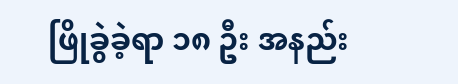ဖြိုခွဲခဲ့ရာ ၁၈ ဦး အနည်း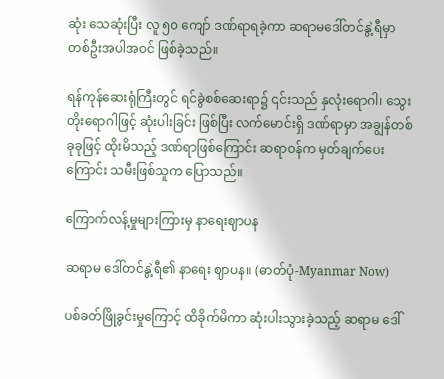ဆုံး သေဆုံးပြီး လူ ၅၀ ကျော် ဒဏ်ရာရခဲ့ကာ ဆရာမဒေါ်တင်နွဲ့ရီမှာ တစ်ဦးအပါအဝင် ဖြစ်ခဲ့သည်။

ရန်ကုန်ဆေးရုံကြီးတွင် ရင်ခွဲစစ်ဆေးရာ၌ ၎င်းသည် နှလုံးရောဂါ၊ သွေးတိုးရောဂါဖြင့် ဆုံးပါးခြင်း ဖြစ်ပြီး လက်မောင်းရှိ ဒဏ်ရာမှာ အချွန်တစ်ခုခုဖြင့် ထိုးမိသည့် ဒဏ်ရာဖြစ်ကြောင်း ဆရာဝန်က မှတ်ချက်ပေး ကြောင်း သမီးဖြစ်သူက ပြောသည်။

ကြောက်လန့်မှုများကြားမှ နာရေးဈာပန

ဆရာမ ဒေါ်တင်နွဲ့ရီ၏ နာရေး ဈာပန။ (ဓာတ်ပုံ-Myanmar Now)

ပစ်ခတ်ဖြိုခွင်းမှုကြောင့် ထိခိုက်မိကာ ဆုံးပါးသွားခဲ့သည့် ဆရာမ ဒေါ်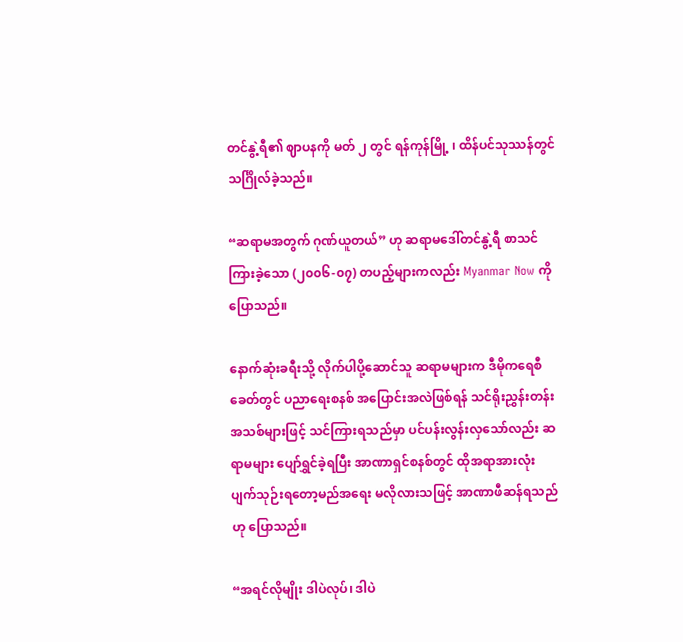တင်နွဲ့ရီ၏ ဈာပနကို မတ် ၂ တွင် ရန်ကုန်မြို့ ၊ ထိန်ပင်သုဿန်တွင် သင်္ဂြိုလ်ခဲ့သည်။

“ဆရာမအတွက် ဂုဏ်ယူတယ်” ဟု ဆရာမဒေါ်တင်နွဲ့ရီ စာသင်ကြားခဲ့သော (၂၀၀၆-၀၇) တပည့်များကလည်း Myanmar Now ကို ပြောသည်။

နောက်ဆုံးခရီးသို့ လိုက်ပါပို့ဆောင်သူ ဆရာမများက ဒီမိုကရေစီခေတ်တွင် ပညာရေးစနစ် အပြောင်းအလဲဖြစ်ရန် သင်ရိုးညွှန်းတန်းအသစ်များဖြင့် သင်ကြားရသည်မှာ ပင်ပန်းလွန်းလှသော်လည်း ဆရာမများ ပျော်ရွှင်ခဲ့ရပြီး အာဏာရှင်စနစ်တွင် ထိုအရာအားလုံး ပျက်သုဉ်းရတော့မည်အရေး မလိုလားသဖြင့် အာဏာဖီဆန်ရသည်ဟု ပြောသည်။

“အရင်လိုမျိုး ဒါပဲလုပ်၊ ဒါပဲ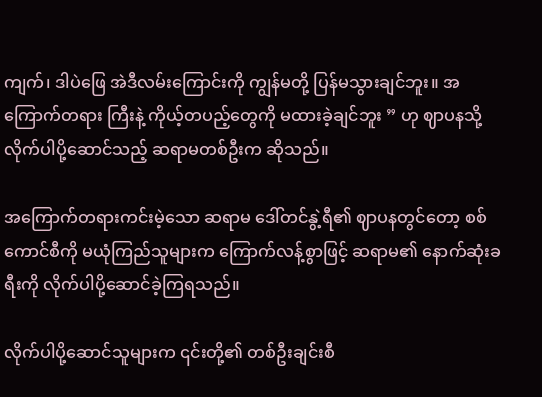ကျက်၊ ဒါပဲဖြေ အဲဒီလမ်းကြောင်းကို ကျွန်မတို့ ပြန်မသွားချင်ဘူး။ အကြောက်တရား ကြီးနဲ့ ကိုယ့်တပည့်တွေကို မထားခဲ့ချင်ဘူး ” ဟု ဈာပနသို့ လိုက်ပါပို့ဆောင်သည့် ဆရာမတစ်ဦးက ဆိုသည်။

အကြောက်တရားကင်းမဲ့သော ဆရာမ ဒေါ်တင်နွဲ့ရီ၏ ဈာပနတွင်တော့ စစ်ကောင်စီကို မယုံကြည်သူများက ကြောက်လန့်စွာဖြင့် ဆရာမ၏ နောက်ဆုံးခရီးကို လိုက်ပါပို့ဆောင်ခဲ့ကြရသည်။

လိုက်ပါပို့ဆောင်သူများက ၎င်းတို့၏ တစ်ဦးချင်းစီ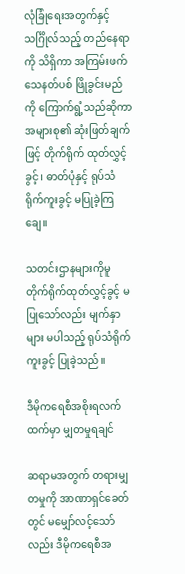လုံခြုံရေးအတွက်နှင့် သင်္ဂြိုလ်သည့် တည်နေရာကို သိရှိကာ အကြမ်းဖက် သေနတ်ပစ် ဖြိုခွင်းမည်ကို ကြောက်ရွံ့သည်ဆိုကာ အများစု၏ ဆုံးဖြတ်ချက်ဖြင့် တိုက်ရိုက် ထုတ်လွှင့်ခွင့်၊ ဓာတ်ပုံနှင့် ရုပ်သံ ရိုက်ကူးခွင့် မပြုခဲ့ကြချေ။

သတင်းဌာနများကိုမူ တိုက်ရိုက်ထုတ်လွှင့်ခွင့် မပြုသော်လည်း မျက်နှာများ မပါသည့် ရုပ်သံရိုက်ကူးခွင့် ပြုခဲ့သည်။

ဒီမိုကရေစီအစိုးရလက်ထက်မှာ မျှတမှုရချင်

ဆရာမအတွက် တရားမျှတမှုကို အာဏာရှင်ခေတ်တွင် မမျှော်လင့်သော်လည်း ဒီမိုကရေစီအ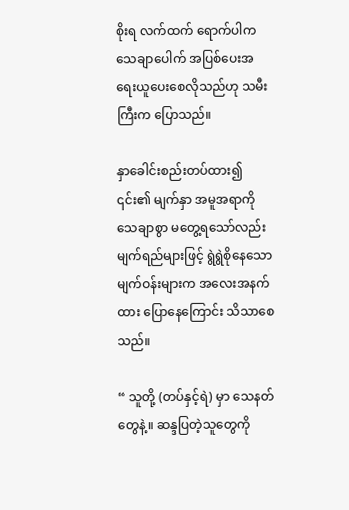စိုးရ လက်ထက် ရောက်ပါက သေချာပေါက် အပြစ်ပေးအရေးယူပေးစေလိုသည်ဟု သမီးကြီးက ပြောသည်။

နှာခေါင်းစည်းတပ်ထား၍ ၎င်း၏ မျက်နှာ အမူအရာကို သေချာစွာ မတွေ့ရသော်လည်း မျက်ရည်များဖြင့် ရွဲရွဲစိုနေသော မျက်ဝန်းများက အလေးအနက်ထား ပြောနေကြောင်း သိသာစေသည်။

“ သူတို့ (တပ်နှင့်ရဲ) မှာ သေနတ်တွေနဲ့။ ဆန္ဒပြတဲ့သူတွေကို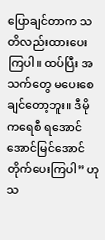ပြောချင်တာက သတိလည်းထားပေးကြပါ။ ထပ်ပြီး အသက်တွေ မပေးစေချင်တော့ဘူး။ ဒီမိုကရေစီ ရအောင် အောင်မြင်အောင် တိုက်ပေးကြပါ” ဟု သ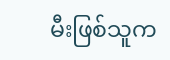မီးဖြစ်သူက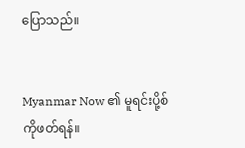ပြောသည်။


Myanmar Now ၏ မူရင်းပို့စ်ကိုဖတ်ရန်။